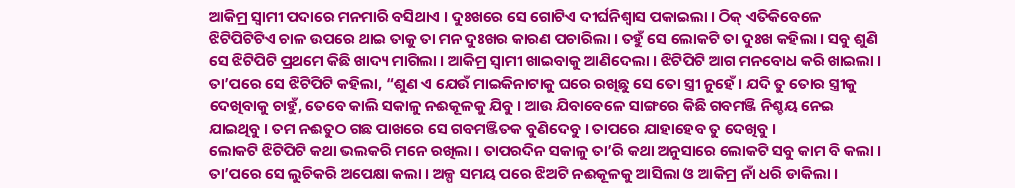ଆକିମ୍ର ସ୍ୱାମୀ ପଦାରେ ମନମାରି ବସିଥାଏ । ଦୁଃଖରେ ସେ ଗୋଟିଏ ଦୀର୍ଘନିଶ୍ୱାସ ପକାଇଲା । ଠିକ୍ ଏତିକିବେଳେ ଝିଟିପିଟିଟିଏ ଚାଳ ଉପରେ ଥାଇ ତାକୁ ତା ମନ ଦୁଃଖର କାରଣ ପଚାରିଲା । ତହୁଁ ସେ ଲୋକଟି ତା ଦୁଃଖ କହିଲା । ସବୁ ଶୁଣି ସେ ଝିଟିପିଟି ପ୍ରଥମେ କିଛି ଖାଦ୍ୟ ମାଗିଲା । ଆକିମ୍ର ସ୍ୱାମୀ ଖାଇବାକୁ ଆଣିଦେଲା । ଝିଟିପିଟି ଆଗ ମନବୋଧ କରି ଖାଇଲା ।
ତା’ପରେ ସେ ଝିଟିପିଟି କହିଲା, “ଶୁଣ ଏ ଯେଉଁ ମାଇକିନାଟାକୁ ଘରେ ରଖିଛୁ ସେ ତୋ ସ୍ତ୍ରୀ ନୁହେଁ । ଯଦି ତୁ ତୋର ସ୍ତ୍ରୀକୁ ଦେଖିବାକୁ ଚାହୁଁ, ତେବେ କାଲି ସକାଳୁ ନଈକୂଳକୁ ଯିବୁ । ଆଉ ଯିବାବେଳେ ସାଙ୍ଗରେ କିଛି ଗବମଞ୍ଜି ନିଶ୍ଚୟ ନେଇ ଯାଇଥିବୁ । ତମ ନଈତୁଠ ଗଛ ପାଖରେ ସେ ଗବମଞ୍ଜିତକ ବୁଣିଦେବୁ । ତାପରେ ଯାହାହେବ ତୁ ଦେଖିବୁ ।
ଲୋକଟି ଝିଟିପିଟି କଥା ଭଲକରି ମନେ ରଖିଲା । ତାପରଦିନ ସକାଳୁ ତା’ରି କଥା ଅନୁସାରେ ଲୋକଟି ସବୁ କାମ ବି କଲା । ତା’ପରେ ସେ ଲୁଚିକରି ଅପେକ୍ଷା କଲା । ଅଳ୍ପ ସମୟ ପରେ ଝିଅଟି ନଈକୂଳକୁ ଆସିଲା ଓ ଆକିମ୍ର ନାଁ ଧରି ଡାକିଲା ।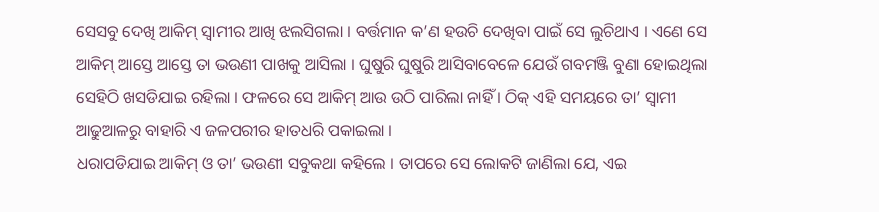ସେସବୁ ଦେଖି ଆକିମ୍ ସ୍ୱାମୀର ଆଖି ଝଲସିଗଲା । ବର୍ତ୍ତମାନ କ’ଣ ହଉଚି ଦେଖିବା ପାଇଁ ସେ ଲୁଚିଥାଏ । ଏଣେ ସେ ଆକିମ୍ ଆସ୍ତେ ଆସ୍ତେ ତା ଭଉଣୀ ପାଖକୁ ଆସିଲା । ଘୁଷୁରି ଘୁଷୁରି ଆସିବାବେଳେ ଯେଉଁ ଗବମଞ୍ଜି ବୁଣା ହୋଇଥିଲା ସେହିଠି ଖସଡିଯାଇ ରହିଲା । ଫଳରେ ସେ ଆକିମ୍ ଆଉ ଉଠି ପାରିଲା ନାହିଁ । ଠିକ୍ ଏହି ସମୟରେ ତା’ ସ୍ୱାମୀ ଆଢୁଆଳରୁ ବାହାରି ଏ ଜଳପରୀର ହାତଧରି ପକାଇଲା ।
ଧରାପଡିଯାଇ ଆକିମ୍ ଓ ତା’ ଭଉଣୀ ସବୁକଥା କହିଲେ । ତାପରେ ସେ ଲୋକଟି ଜାଣିଲା ଯେ, ଏଇ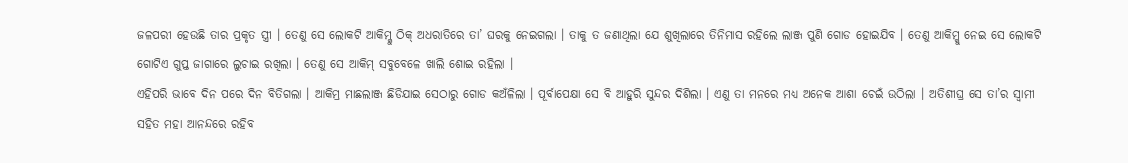ଜଳପରୀ ହେଉଛି ତାର ପ୍ରକୃତ ସ୍ତ୍ରୀ । ତେଣୁ ସେ ଲୋକଟି ଆକିମ୍କୁ ଠିକ୍ ଅଧରାତିରେ ତା’ ଘରକୁ ନେଇଗଲା । ତାକୁ ତ ଜଣାଥିଲା ଯେ ଶୁଖିଲାରେ ତିନିମାସ ରହିଲେ ଲାଞ୍ଜ ପୁଣି ଗୋଡ ହୋଇଯିବ । ତେଣୁ ଆକିମ୍କୁ ନେଇ ସେ ଲୋକଟି ଗୋଟିଏ ଗୁପ୍ତ ଜାଗାରେ ଲୁଚାଇ ରଖିଲା । ତେଣୁ ସେ ଆକିମ୍ ସବୁବେଳେ ଖାଲି ଶୋଇ ରହିଲା ।
ଏହିପରି ଭାବେ ଦିନ ପରେ ଦିନ ବିତିଗଲା । ଆକିମ୍ର ମାଛଲାଞ୍ଜ ଛିଡିଯାଇ ସେଠାରୁ ଗୋଡ କଅଁଳିଲା । ପୂର୍ବାପେକ୍ଷା ସେ ବି ଆହୁରି ସୁନ୍ଦର ଦିଶିଲା । ଏଣୁ ତା ମନରେ ମଧ୍ୟ ଅନେକ ଆଶା ଚେଇଁ ଉଠିଲା । ଅତିଶୀଘ୍ର ସେ ତା’ର ସ୍ୱାମୀ ସହିତ ମହା ଆନନ୍ଦରେ ରହିବ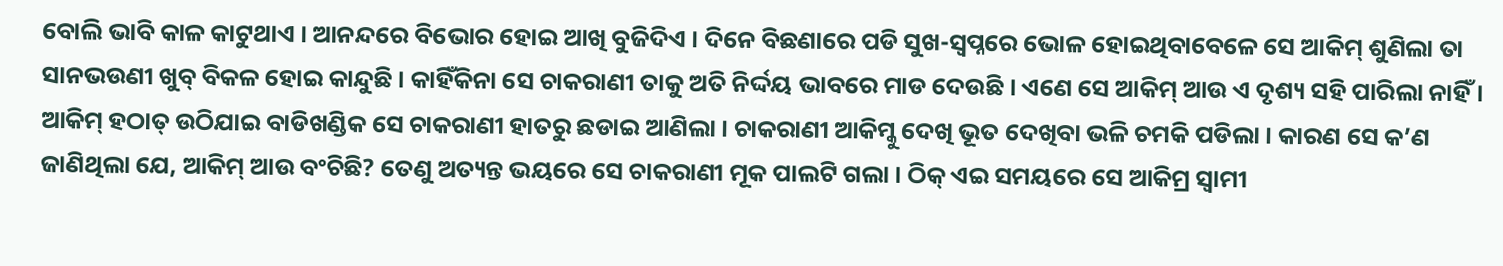ବୋଲି ଭାବି କାଳ କାଟୁଥାଏ । ଆନନ୍ଦରେ ବିଭୋର ହୋଇ ଆଖି ବୁଜିଦିଏ । ଦିନେ ବିଛଣାରେ ପଡି ସୁଖ-ସ୍ୱପ୍ନରେ ଭୋଳ ହୋଇଥିବାବେଳେ ସେ ଆକିମ୍ ଶୁଣିଲା ତା ସାନଭଉଣୀ ଖୁବ୍ ବିକଳ ହୋଇ କାନ୍ଦୁଛି । କାହିଁକିନା ସେ ଚାକରାଣୀ ତାକୁ ଅତି ନିର୍ଦ୍ଦୟ ଭାବରେ ମାଡ ଦେଉଛି । ଏଣେ ସେ ଆକିମ୍ ଆଉ ଏ ଦୃଶ୍ୟ ସହି ପାରିଲା ନାହିଁ ।
ଆକିମ୍ ହଠାତ୍ ଉଠିଯାଇ ବାଡିଖଣ୍ଡିକ ସେ ଚାକରାଣୀ ହାତରୁ ଛଡାଇ ଆଣିଲା । ଚାକରାଣୀ ଆକିମ୍କୁ ଦେଖି ଭୂତ ଦେଖିବା ଭଳି ଚମକି ପଡିଲା । କାରଣ ସେ କ’ଣ ଜାଣିଥିଲା ଯେ, ଆକିମ୍ ଆଉ ବଂଚିଛି? ତେଣୁ ଅତ୍ୟନ୍ତ ଭୟରେ ସେ ଚାକରାଣୀ ମୂକ ପାଲଟି ଗଲା । ଠିକ୍ ଏଇ ସମୟରେ ସେ ଆକିମ୍ର ସ୍ୱାମୀ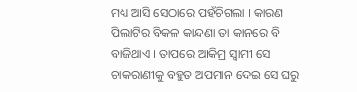ମଧ୍ୟ ଆସି ସେଠାରେ ପହଁଚିଗଲା । କାରଣ ପିଲାଟିର ବିକଳ କାନ୍ଦଣା ତା କାନରେ ବି ବାଜିଥାଏ । ତାପରେ ଆକିମ୍ର ସ୍ୱାମୀ ସେ ଚାକରାଣୀକୁ ବହୁତ ଅପମାନ ଦେଇ ସେ ଘରୁ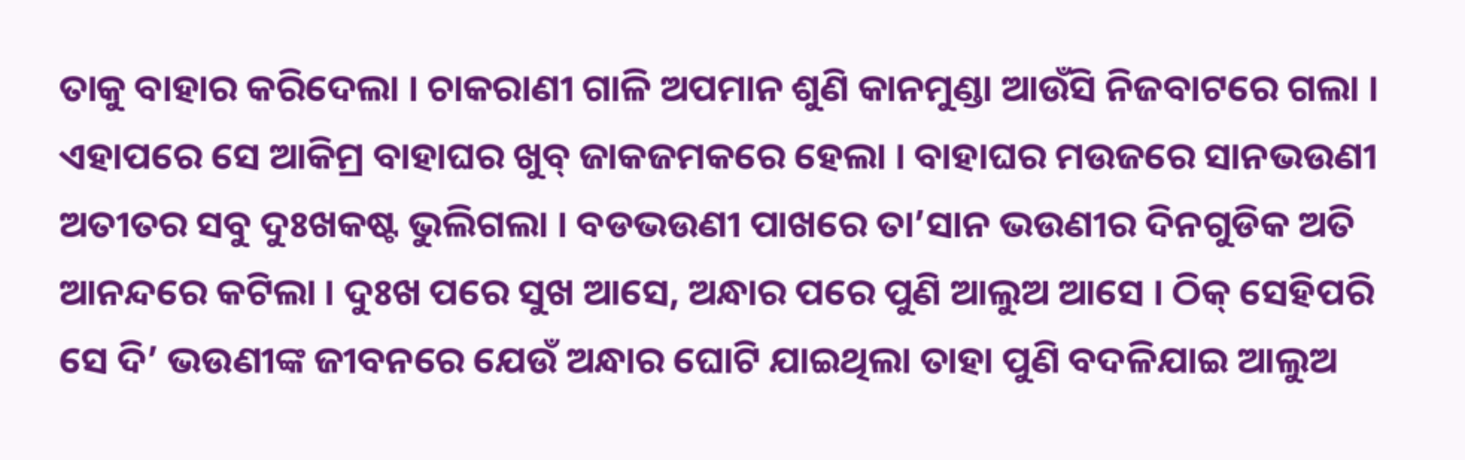ତାକୁ ବାହାର କରିଦେଲା । ଚାକରାଣୀ ଗାଳି ଅପମାନ ଶୁଣି କାନମୁଣ୍ଡା ଆଉଁସି ନିଜବାଟରେ ଗଲା ।
ଏହାପରେ ସେ ଆକିମ୍ର ବାହାଘର ଖୁବ୍ ଜାକଜମକରେ ହେଲା । ବାହାଘର ମଉଜରେ ସାନଭଉଣୀ ଅତୀତର ସବୁ ଦୁଃଖକଷ୍ଟ ଭୁଲିଗଲା । ବଡଭଉଣୀ ପାଖରେ ତା’ସାନ ଭଉଣୀର ଦିନଗୁଡିକ ଅତି ଆନନ୍ଦରେ କଟିଲା । ଦୁଃଖ ପରେ ସୁଖ ଆସେ, ଅନ୍ଧାର ପରେ ପୁଣି ଆଲୁଅ ଆସେ । ଠିକ୍ ସେହିପରି ସେ ଦି’ ଭଉଣୀଙ୍କ ଜୀବନରେ ଯେଉଁ ଅନ୍ଧାର ଘୋଟି ଯାଇଥିଲା ତାହା ପୁଣି ବଦଳିଯାଇ ଆଲୁଅ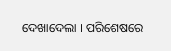ଦେଖାଦେଲା । ପରିଶେଷରେ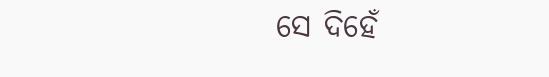ସେ ଦିହେଁ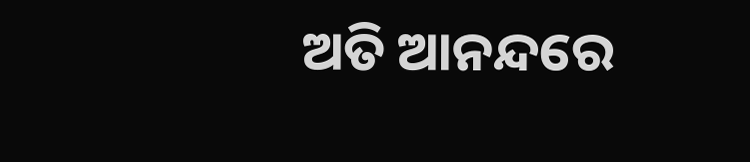ଅତି ଆନନ୍ଦରେ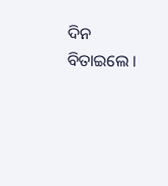ଦିନ ବିତାଇଲେ ।